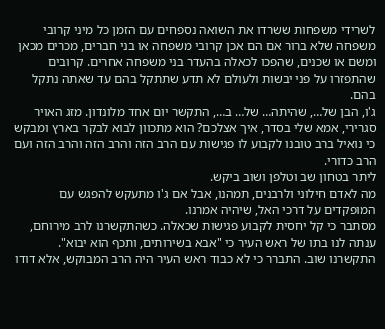לשרידי משפחות ששרדו את השואה נספחים עם הזמן כל מיני קרובי משפחה שלא ברור אם הם אכן קרובי משפחה או בני חברים, מכרים מכאן ומשם או שכנים, שהפכו לכאלה בהעדר בני משפחה אחרים. קרובים שהתפזרו על פני יבשות ולעולם לא תדע שתתקל בהם עד שאתה נתקל בהם.
ג'ו, הבן של…, שהיתה… של… ב…, התקשר יום אחד מלונדון. מזג האויר סגרירי, אמא שלי בסדר, איך אצלכם? הוא מתכוון לבוא לבקר בארץ ומבקש כי נואיל ברב טובנו לקבוע לו פגישות עם הרב הזה והרב הזה והרב הזה ועם הרב כדורי.
ליתר בטחון שב וטלפן ושוב ביקש.
מה לאדם חילוני ולרבנים, תמהנו, אבל אם ג'ו מתעקש להפגש עם המופקדים על דרכי האל, שיהיה אמרנו.
מסתבר כי קל יחסית לקבוע פגישות שכאלה. כשהתקשרנו לרב מירוחם, ענתה לנו בתו של ראש העיר כי "אבא בשירותים, ותכף הוא יבוא". התקשרנו שוב. התברר כי לא כבוד ראש העיר היה הרב המבוקש, אלא דודו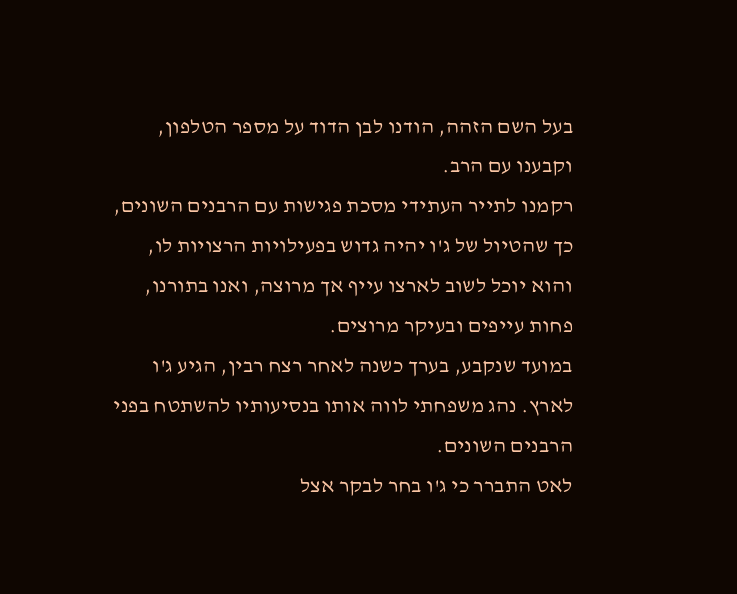בעל השם הזהה, הודנו לבן הדוד על מספר הטלפון, וקבענו עם הרב.
רקמנו לתייר העתידי מסכת פגישות עם הרבנים השונים, כך שהטיול של ג'ו יהיה גדוש בפעילויות הרצויות לו, והוא יוכל לשוב לארצו עייף אך מרוצה, ואנו בתורנו, פחות עייפים ובעיקר מרוצים.
במועד שנקבע, בערך כשנה לאחר רצח רבין, הגיע ג'ו לארץ. נהג משפחתי לווה אותו בנסיעותיו להשתטח בפני הרבנים השונים.
לאט התברר כי ג'ו בחר לבקר אצל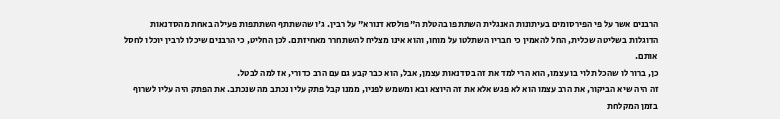הרבנים אשר על פי הפירסומים בעיתונות האנגלית השתתפו בהטלת ה"פולסא דנורא" על רבין. ג'ו שהשתתף השתתפות פעילה באחת מהסדנאות הדוגלות בשליטה שכלית, החל להאמין כי חבריו השתלטו על מוחו, והוא אינו מצליח להשתחרר מאחיזתם. לכן החליט, כי הרבנים שיכלו לרבין יוכלו לחסל אותם.
כן, ברור לו שהכל תלוי בו עצמו, הוא הרי למד את זה בסדנאות עצמן, אבל, הוא כבר קבע גם עם הרב כדורי, אז למה לבטל.
זה היה שיא הביקור, את הרב עצמו הוא לא פגש אלא את זה היוצא ובא ומשמש לפניו, ממנו קבל פתק עליו נכתב מה שנכתב. את הפתק היה עליו לשרוף בזמן המקלחת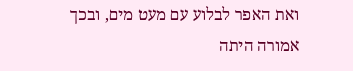ואת האפר לבלוע עם מעט מים, ובכך אמורה היתה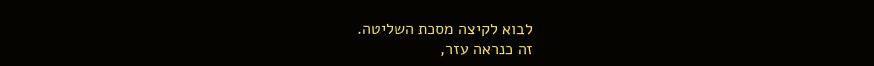לבוא לקיצה מסכת השליטה.
זה כנראה עזר,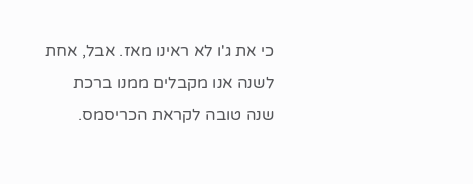כי את ג'ו לא ראינו מאז. אבל, אחת לשנה אנו מקבלים ממנו ברכת שנה טובה לקראת הכריסמס.